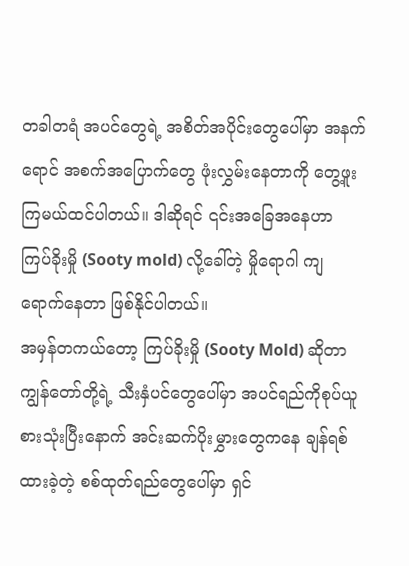တခါတရံ အပင်တွေရဲ့ အစိတ်အပိုင်းတွေပေါ်မှာ အနက်ရောင် အစက်အပြောက်တွေ ဖုံးလွှမ်းနေတာကို တွေ့ဖူးကြမယ်ထင်ပါတယ်။ ဒါဆိုရင် ၎င်းအခြေအနေဟာ ကြပ်ခိုးမှို (Sooty mold) လို့ခေါ်တဲ့ မှိုရောဂါ ကျရောက်နေတာ ဖြစ်နိုင်ပါတယ်။
အမှန်တကယ်တော့ ကြပ်ခိုးမှို (Sooty Mold) ဆိုတာ ကျွန်တော်တို့ရဲ့ သီးနှံပင်တွေပေါ်မှာ အပင်ရည်ကိုစုပ်ယူစားသုံးပြီးနောက် အင်းဆက်ပိုးမွှားတွေကနေ ချန်ရစ်ထားခဲ့တဲ့ စစ်ထုတ်ရည်တွေပေါ်မှာ ရှင်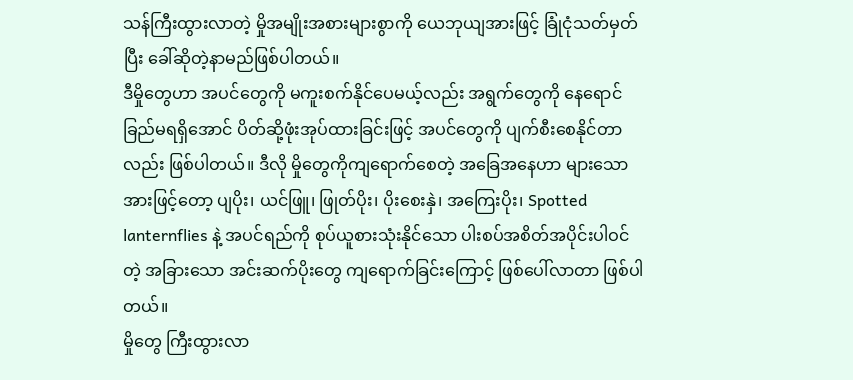သန်ကြီးထွားလာတဲ့ မှိုအမျိုးအစားများစွာကို ယေဘုယျအားဖြင့် ခြုံငုံသတ်မှတ်ပြီး ခေါ်ဆိုတဲ့နာမည်ဖြစ်ပါတယ်။
ဒီမှိုတွေဟာ အပင်တွေကို မကူးစက်နိုင်ပေမယ့်လည်း အရွက်တွေကို နေရောင်ခြည်မရရှိအောင် ပိတ်ဆို့ဖုံးအုပ်ထားခြင်းဖြင့် အပင်တွေကို ပျက်စီးစေနိုင်တာလည်း ဖြစ်ပါတယ်။ ဒီလို မှိုတွေကိုကျရောက်စေတဲ့ အခြေအနေဟာ များသောအားဖြင့်တော့ ပျပိုး၊ ယင်ဖြူ၊ ဖြုတ်ပိုး၊ ပိုးစေးနှဲ၊ အကြေးပိုး၊ Spotted lanternflies နဲ့ အပင်ရည်ကို စုပ်ယူစားသုံးနိုင်သော ပါးစပ်အစိတ်အပိုင်းပါဝင်တဲ့ အခြားသော အင်းဆက်ပိုးတွေ ကျရောက်ခြင်းကြောင့် ဖြစ်ပေါ်လာတာ ဖြစ်ပါတယ်။
မှိုတွေ ကြီးထွားလာ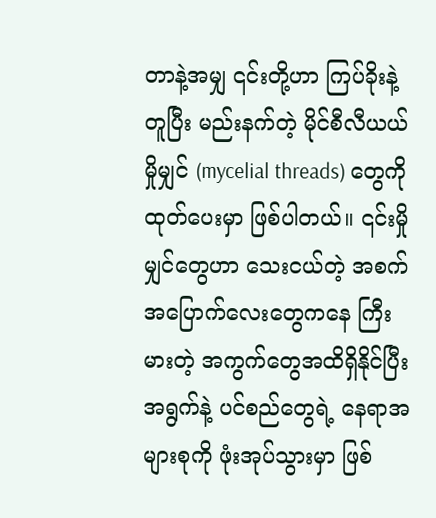တာနဲ့အမျှ ၎င်းတို့ဟာ ကြပ်ခိုးနဲ့တူပြီး မည်းနက်တဲ့ မိုင်စီလီယယ် မှိုမျှင် (mycelial threads) တွေကို ထုတ်ပေးမှာ ဖြစ်ပါတယ်။ ၎င်းမှိုမျှင်တွေဟာ သေးငယ်တဲ့ အစက်အပြောက်လေးတွေကနေ ကြီးမားတဲ့ အကွက်တွေအထိရှိနိုင်ပြီး အရွက်နဲ့ ပင်စည်တွေရဲ့ နေရာအများစုကို ဖုံးအုပ်သွားမှာ ဖြစ်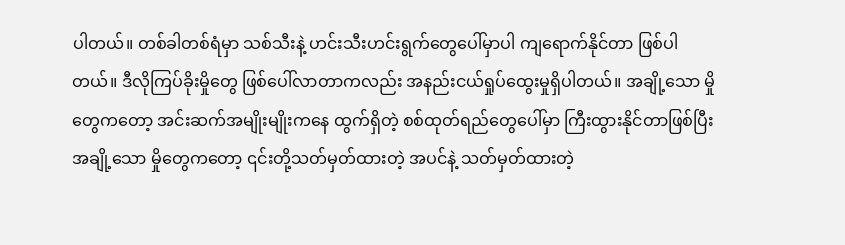ပါတယ်။ တစ်ခါတစ်ရံမှာ သစ်သီးနဲ့ ဟင်းသီးဟင်းရွက်တွေပေါ်မှာပါ ကျရောက်နိုင်တာ ဖြစ်ပါတယ်။ ဒီလိုကြပ်ခိုးမှိုတွေ ဖြစ်ပေါ်လာတာကလည်း အနည်းငယ်ရှုပ်ထွေးမှုရှိပါတယ်။ အချို့သော မှိုတွေကတော့ အင်းဆက်အမျိုးမျိုးကနေ ထွက်ရှိတဲ့ စစ်ထုတ်ရည်တွေပေါ်မှာ ကြီးထွားနိုင်တာဖြစ်ပြီး အချို့သော မှိုတွေကတော့ ၎င်းတို့သတ်မှတ်ထားတဲ့ အပင်နဲ့ သတ်မှတ်ထားတဲ့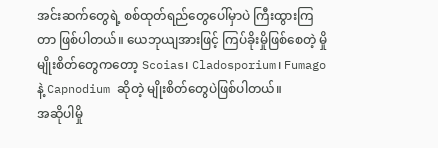အင်းဆက်တွေရဲ့ စစ်ထုတ်ရည်တွေပေါ်မှာပဲ ကြီးထွားကြတာ ဖြစ်ပါတယ်။ ယေဘုယျအားဖြင့် ကြပ်ခိုးမှိုဖြစ်စေတဲ့ မှိုမျိုးစိတ်တွေကတော့ Scoias၊ Cladosporium၊ Fumago နဲ့ Capnodium ဆိုတဲ့ မျိုးစိတ်တွေပဲဖြစ်ပါတယ်။
အဆိုပါမှို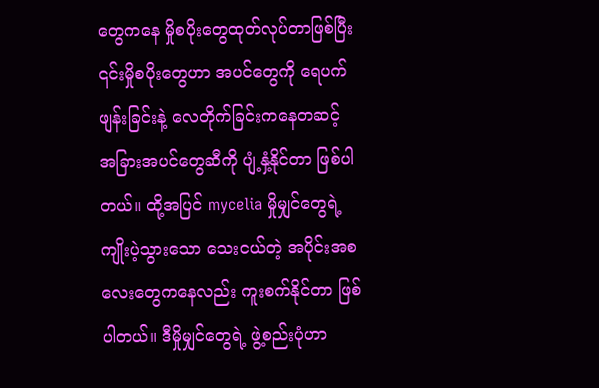တွေကနေ မှိုစပိုးတွေထုတ်လုပ်တာဖြစ်ပြီး ၎င်းမှိုစပိုးတွေဟာ အပင်တွေကို ရေပက်ဖျန်းခြင်းနဲ့ လေတိုက်ခြင်းကနေတဆင့် အခြားအပင်တွေဆီကို ပျံ့နှံ့နိုင်တာ ဖြစ်ပါတယ်။ ထို့အပြင် mycelia မှိုမျှင်တွေရဲ့ ကျိုးပဲ့သွားသော သေးငယ်တဲ့ အပိုင်းအစလေးတွေကနေလည်း ကူးစက်နိုင်တာ ဖြစ်ပါတယ်။ ဒီမှိုမျှင်တွေရဲ့ ဖွဲ့စည်းပုံဟာ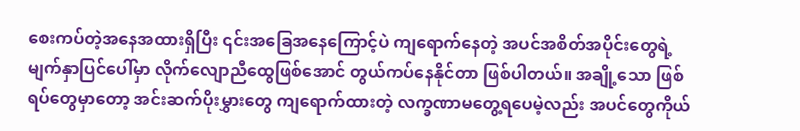စေးကပ်တဲ့အနေအထားရှိပြီး ၎င်းအခြေအနေကြောင့်ပဲ ကျရောက်နေတဲ့ အပင်အစိတ်အပိုင်းတွေရဲ့ မျက်နှာပြင်ပေါ်မှာ လိုက်လျောညီထွေဖြစ်အောင် တွယ်ကပ်နေနိုင်တာ ဖြစ်ပါတယ်။ အချို့သော ဖြစ်ရပ်တွေမှာတော့ အင်းဆက်ပိုးမွှားတွေ ကျရောက်ထားတဲ့ လက္ခဏာမတွေ့ရပေမဲ့လည်း အပင်တွေကိုယ်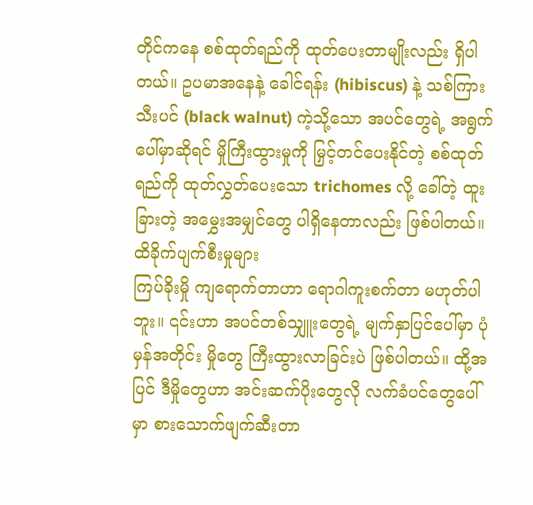တိုင်ကနေ စစ်ထုတ်ရည်ကို ထုတ်ပေးတာမျိုးလည်း ရှိပါတယ်။ ဥပမာအနေနဲ့ ခေါင်ရန်း (hibiscus) နဲ့ သစ်ကြားသီးပင် (black walnut) ကဲ့သို့သော အပင်တွေရဲ့ အရွက်ပေါ်မှာဆိုရင် မှိုကြီးထွားမှုကို မြှင့်တင်ပေးနိုင်တဲ့ စစ်ထုတ်ရည်ကို ထုတ်လွှတ်ပေးသော trichomes လို့ ခေါ်တဲ့ ထူးခြားတဲ့ အမွှေးအမျှင်တွေ ပါရှိနေတာလည်း ဖြစ်ပါတယ်။
ထိခိုက်ပျက်စီးမှုများ
ကြပ်ခိုးမှို ကျရောက်တာဟာ ရောဂါကူးစက်တာ မဟုတ်ပါဘူး။ ၎င်းဟာ အပင်တစ်သျှူးတွေရဲ့ မျက်နှာပြင်ပေါ်မှာ ပုံမှန်အတိုင်း မှိုတွေ ကြီးထွားလာခြင်းပဲ ဖြစ်ပါတယ်။ ထို့အပြင် ဒီမှိုတွေဟာ အင်းဆက်ပိုးတွေလို လက်ခံပင်တွေပေါ်မှာ စားသောက်ဖျက်ဆီးတာ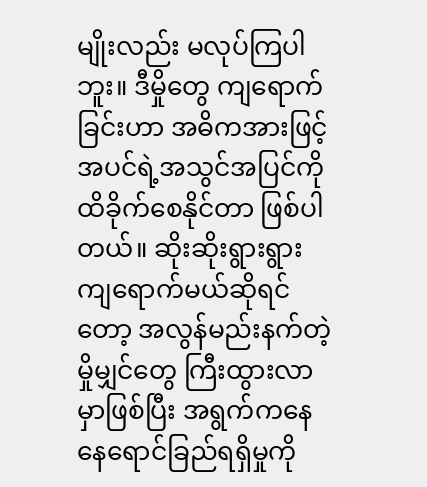မျိုးလည်း မလုပ်ကြပါဘူး။ ဒီမှိုတွေ ကျရောက်ခြင်းဟာ အဓိကအားဖြင့် အပင်ရဲ့အသွင်အပြင်ကို ထိခိုက်စေနိုင်တာ ဖြစ်ပါတယ်။ ဆိုးဆိုးရွားရွား ကျရောက်မယ်ဆိုရင်တော့ အလွန်မည်းနက်တဲ့ မှိုမျှင်တွေ ကြီးထွားလာမှာဖြစ်ပြီး အရွက်ကနေ နေရောင်ခြည်ရရှိမှုကို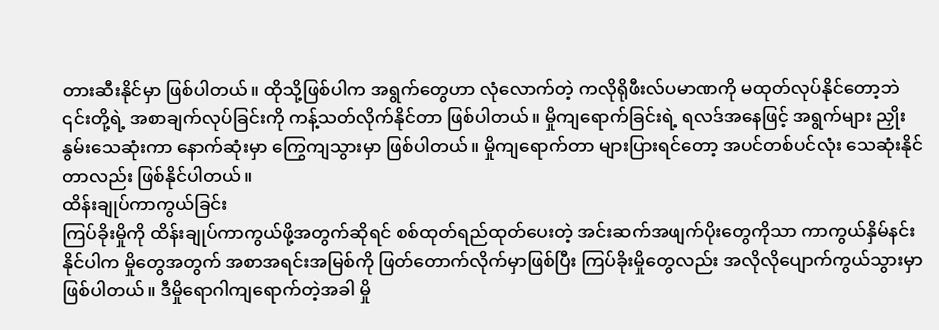တားဆီးနိုင်မှာ ဖြစ်ပါတယ်။ ထိုသို့ဖြစ်ပါက အရွက်တွေဟာ လုံလောက်တဲ့ ကလိုရိုဖီးလ်ပမာဏကို မထုတ်လုပ်နိုင်တော့ဘဲ ၎င်းတို့ရဲ့ အစာချက်လုပ်ခြင်းကို ကန့်သတ်လိုက်နိုင်တာ ဖြစ်ပါတယ်။ မှိုကျရောက်ခြင်းရဲ့ ရလဒ်အနေဖြင့် အရွက်များ ညှိုးနွမ်းသေဆုံးကာ နောက်ဆုံးမှာ ကြွေကျသွားမှာ ဖြစ်ပါတယ်။ မှိုကျရောက်တာ များပြားရင်တော့ အပင်တစ်ပင်လုံး သေဆုံးနိုင်တာလည်း ဖြစ်နိုင်ပါတယ်။
ထိန်းချုပ်ကာကွယ်ခြင်း
ကြပ်ခိုးမှိုကို ထိန်းချုပ်ကာကွယ်ဖို့အတွက်ဆိုရင် စစ်ထုတ်ရည်ထုတ်ပေးတဲ့ အင်းဆက်အဖျက်ပိုးတွေကိုသာ ကာကွယ်နှိမ်နင်းနိုင်ပါက မှိုတွေအတွက် အစာအရင်းအမြစ်ကို ဖြတ်တောက်လိုက်မှာဖြစ်ပြီး ကြပ်ခိုးမှိုတွေလည်း အလိုလိုပျောက်ကွယ်သွားမှာ ဖြစ်ပါတယ်။ ဒီမှိုရောဂါကျရောက်တဲ့အခါ မှို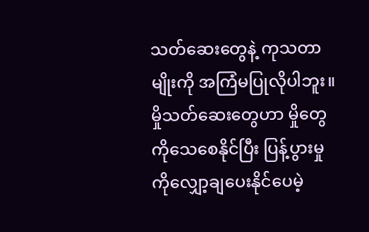သတ်ဆေးတွေနဲ့ ကုသတာမျိုးကို အကြံမပြုလိုပါဘူး။ မှိုသတ်ဆေးတွေဟာ မှိုတွေကိုသေစေနိုင်ပြီး ပြန့်ပွားမှုကိုလျှော့ချပေးနိုင်ပေမဲ့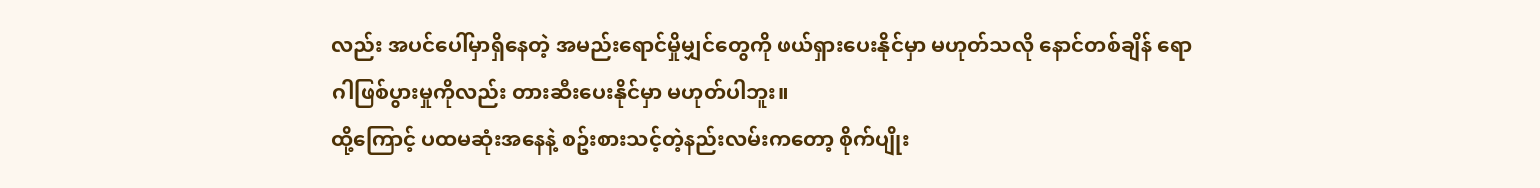လည်း အပင်ပေါ်မှာရှိနေတဲ့ အမည်းရောင်မှိုမျှင်တွေကို ဖယ်ရှားပေးနိုင်မှာ မဟုတ်သလို နောင်တစ်ချိန် ရောဂါဖြစ်ပွားမှုကိုလည်း တားဆီးပေးနိုင်မှာ မဟုတ်ပါဘူး။
ထို့ကြောင့် ပထမဆုံးအနေနဲ့ စဥ်းစားသင့်တဲ့နည်းလမ်းကတော့ စိုက်ပျိုး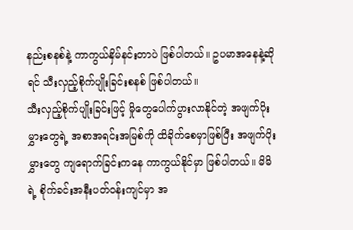နည်းစနစ်နဲ့ ကာကွယ်နှိမ်နင်းတာပဲ ဖြစ်ပါတယ်။ ဥပမာအနေနဲ့ဆိုရင် သီးလှည့်စိုက်ပျိုးခြင်းစနစ် ဖြစ်ပါတယ်။
သီးလှည့်စိုက်ပျိုးခြင်းဖြင့် မှိုတွေပေါက်ပွားလာနိုင်တဲ့ အဖျက်ပိုးမွှားတွေရဲ့ အစာအရင်းအမြစ်ကို ထိခိုက်စေမှာဖြစ်ပြီး အဖျက်ပိုးမွှားတွေ ကျရောက်ခြင်းကနေ ကာကွယ်နိုင်မှာ ဖြစ်ပါတယ်။ မိမိရဲ့ စိုက်ခင်းအနီးပတ်ဝန်းကျင်မှာ အ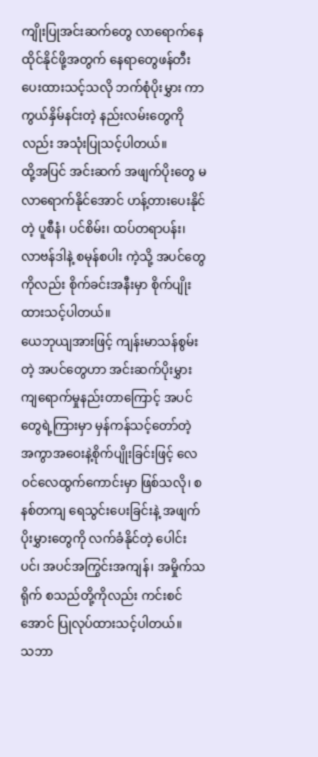ကျိုးပြုအင်းဆက်တွေ လာရောက်နေထိုင်နိုင်ဖို့အတွက် နေရာတွေဖန်တီးပေးထားသင့်သလို ဘက်စုံပိုးမွှား ကာကွယ်နှိမ်နင်းတဲ့ နည်းလမ်းတွေကိုလည်း အသုံးပြုသင့်ပါတယ်။
ထို့အပြင် အင်းဆက် အဖျက်ပိုးတွေ မလာရောက်နိုင်အောင် ဟန့်တားပေးနိုင်တဲ့ ပူစီနံ၊ ပင်စိမ်း၊ ထပ်တရာပန်း၊ လာဗန်ဒါနဲ့ စမုန်စပါး ကဲ့သို့ အပင်တွေကိုလည်း စိုက်ခင်းအနီးမှာ စိုက်ပျိုးထားသင့်ပါတယ်။
ယေဘုယျအားဖြင့် ကျန်းမာသန်စွမ်းတဲ့ အပင်တွေဟာ အင်းဆက်ပိုးမွှား ကျရောက်မှုနည်းတာကြောင့် အပင်တွေရဲ့ကြားမှာ မှန်ကန်သင့်တော်တဲ့ အကွာအဝေးနဲ့စိုက်ပျိုးခြင်းဖြင့် လေ၀င်လေထွက်ကောင်းမှာ ဖြစ်သလို၊ စနစ်တကျ ရေသွင်းပေးခြင်းနဲ့ အဖျက်ပိုးမွှားတွေကို လက်ခံနိုင်တဲ့ ပေါင်းပင်၊ အပင်အကြွင်းအကျန်၊ အမှိုက်သရိုက် စသည်တို့ကိုလည်း ကင်းစင်အောင် ပြုလုပ်ထားသင့်ပါတယ်။
သဘာ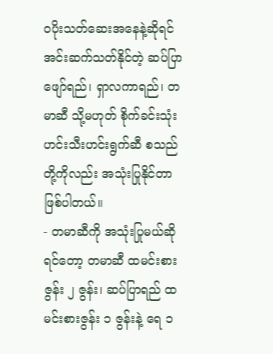ဝပိုးသတ်ဆေးအနေနဲ့ဆိုရင် အင်းဆက်သတ်နိုင်တဲ့ ဆပ်ပြာဖျော်ရည်၊ ရှာလကာရည်၊ တမာဆီ သို့မဟုတ် စိုက်ခင်းသုံး ဟင်းသီးဟင်းရွက်ဆီ စသည်တို့ကိုလည်း အသုံးပြုနိုင်တာ ဖြစ်ပါတယ်။
- တမာဆီကို အသုံးပြုမယ်ဆိုရင်တော့ တမာဆီ ထမင်းစားဇွန်း ၂ ဇွန်း၊ ဆပ်ပြာရည် ထမင်းစားဇွန်း ၁ ဇွန်းနဲ့ ရေ ၁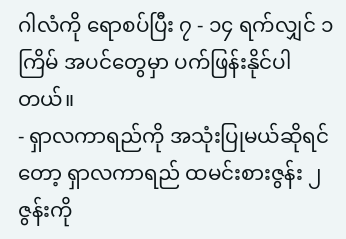ဂါလံကို ရောစပ်ပြီး ၇ - ၁၄ ရက်လျှင် ၁ ကြိမ် အပင်တွေမှာ ပက်ဖြန်းနိုင်ပါတယ်။
- ရှာလကာရည်ကို အသုံးပြုမယ်ဆိုရင်တော့ ရှာလကာရည် ထမင်းစားဇွန်း ၂ ဇွန်းကို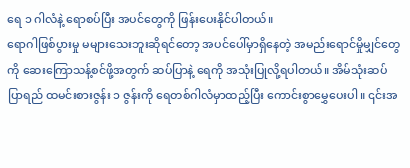ရေ ၁ ဂါလံနဲ့ ရောစပ်ပြီး အပင်တွေကို ဖြန်းပေးနိုင်ပါတယ်။
ရောဂါဖြစ်ပွားမှု မများသေးဘူးဆိုရင်တော့ အပင်ပေါ်မှာရှိနေတဲ့ အမည်းရောင်မှိုမျှင်တွေကို ဆေးကြောသန့်စင်ဖို့အတွက် ဆပ်ပြာနဲ့ ရေကို အသုံးပြုလို့ရပါတယ်။ အိမ်သုံးဆပ်ပြာရည် ထမင်းစားဇွန်း ၁ ဇွန်းကို ရေတစ်ဂါလံမှာထည့်ပြီး ကောင်းစွာမွှေပေးပါ။ ၎င်းအ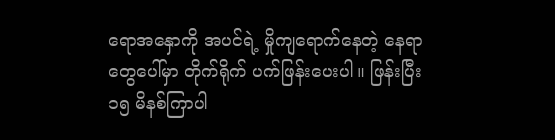ရောအနှောကို အပင်ရဲ့ မှိုကျရောက်နေတဲ့ နေရာတွေပေါ်မှာ တိုက်ရိုက် ပက်ဖြန်းပေးပါ။ ဖြန်းပြီး ၁၅ မိနစ်ကြာပါ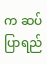က ဆပ်ပြာရည်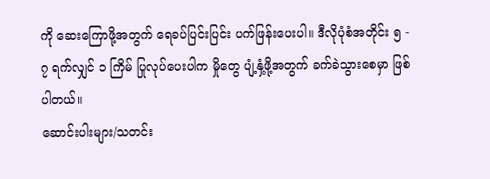ကို ဆေးကြောဖို့အတွက် ရေခပ်ပြင်းပြင်း ပက်ဖြန်းပေးပါ။ ဒီလိုပုံစံအတိုင်း ၅ - ၇ ရက်လျှင် ၁ ကြိမ် ပြုလုပ်ပေးပါက မှိုတွေ ပျံ့နှံ့ဖို့အတွက် ခက်ခဲသွားစေမှာ ဖြစ်ပါတယ်။
ဆောင်းပါးများ/သတင်း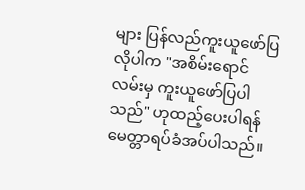များ ပြန်လည်ကူးယူဖော်ပြလိုပါက "အစိမ်းရောင်လမ်းမှ ကူးယူဖော်ပြပါသည်" ဟုထည့်ပေးပါရန် မေတ္တာရပ်ခံအပ်ပါသည်။